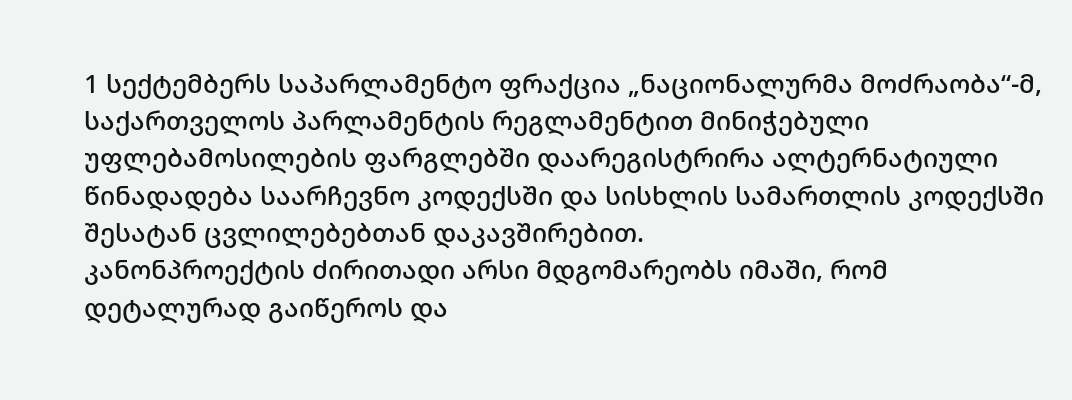1 სექტემბერს საპარლამენტო ფრაქცია „ნაციონალურმა მოძრაობა“-მ, საქართველოს პარლამენტის რეგლამენტით მინიჭებული უფლებამოსილების ფარგლებში დაარეგისტრირა ალტერნატიული წინადადება საარჩევნო კოდექსში და სისხლის სამართლის კოდექსში შესატან ცვლილებებთან დაკავშირებით.
კანონპროექტის ძირითადი არსი მდგომარეობს იმაში, რომ დეტალურად გაიწეროს და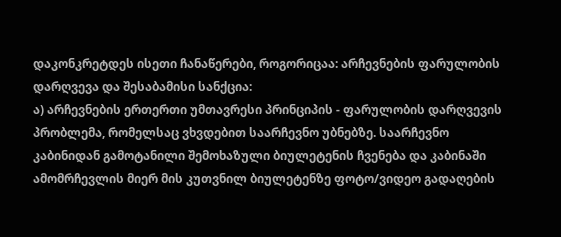დაკონკრეტდეს ისეთი ჩანაწერები, როგორიცაა: არჩევნების ფარულობის დარღვევა და შესაბამისი სანქცია:
ა) არჩევნების ერთერთი უმთავრესი პრინციპის - ფარულობის დარღვევის პრობლემა, რომელსაც ვხვდებით საარჩევნო უბნებზე. საარჩევნო კაბინიდან გამოტანილი შემოხაზული ბიულეტენის ჩვენება და კაბინაში ამომრჩევლის მიერ მის კუთვნილ ბიულეტენზე ფოტო/ვიდეო გადაღების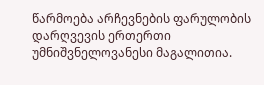წარმოება არჩევნების ფარულობის დარღვევის ერთერთი უმნიშვნელოვანესი მაგალითია.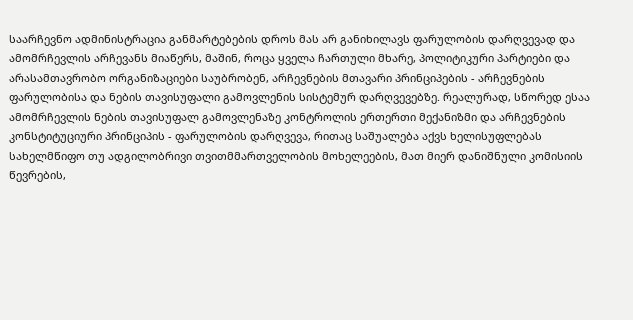საარჩევნო ადმინისტრაცია განმარტებების დროს მას არ განიხილავს ფარულობის დარღვევად და ამომრჩევლის არჩევანს მიაწერს, მაშინ, როცა ყველა ჩართული მხარე, პოლიტიკური პარტიები და არასამთავრობო ორგანიზაციები საუბრობენ, არჩევნების მთავარი პრინციპების - არჩევნების ფარულობისა და ნების თავისუფალი გამოვლენის სისტემურ დარღვევებზე. რეალურად, სწორედ ესაა ამომრჩევლის ნების თავისუფალ გამოვლენაზე კონტროლის ერთერთი მექანიზმი და არჩევნების კონსტიტუციური პრინციპის - ფარულობის დარღვევა, რითაც საშუალება აქვს ხელისუფლებას სახელმწიფო თუ ადგილობრივი თვითმმართველობის მოხელეების, მათ მიერ დანიშნული კომისიის წევრების,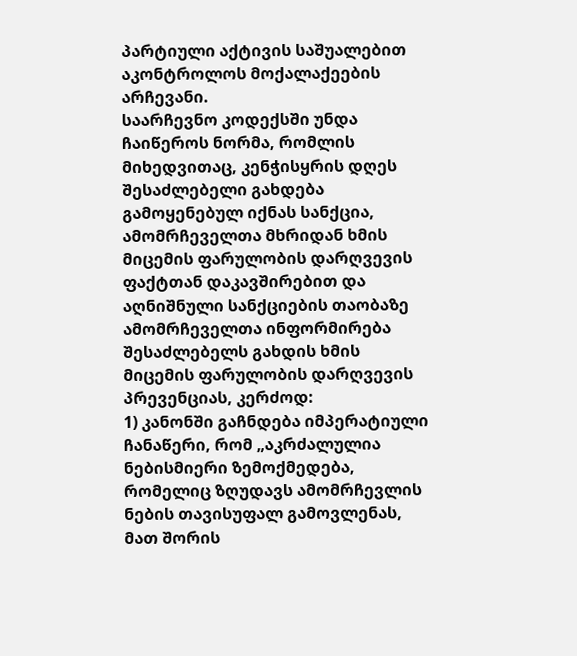პარტიული აქტივის საშუალებით აკონტროლოს მოქალაქეების არჩევანი.
საარჩევნო კოდექსში უნდა ჩაიწეროს ნორმა, რომლის მიხედვითაც, კენჭისყრის დღეს შესაძლებელი გახდება გამოყენებულ იქნას სანქცია, ამომრჩეველთა მხრიდან ხმის მიცემის ფარულობის დარღვევის ფაქტთან დაკავშირებით და აღნიშნული სანქციების თაობაზე ამომრჩეველთა ინფორმირება შესაძლებელს გახდის ხმის მიცემის ფარულობის დარღვევის პრევენციას, კერძოდ:
1) კანონში გაჩნდება იმპერატიული ჩანაწერი, რომ „აკრძალულია ნებისმიერი ზემოქმედება, რომელიც ზღუდავს ამომრჩევლის ნების თავისუფალ გამოვლენას, მათ შორის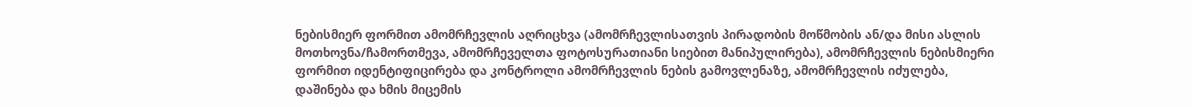ნებისმიერ ფორმით ამომრჩევლის აღრიცხვა (ამომრჩევლისათვის პირადობის მოწმობის ან/და მისი ასლის მოთხოვნა/ჩამორთმევა, ამომრჩეველთა ფოტოსურათიანი სიებით მანიპულირება), ამომრჩევლის ნებისმიერი ფორმით იდენტიფიცირება და კონტროლი ამომრჩევლის ნების გამოვლენაზე, ამომრჩევლის იძულება, დაშინება და ხმის მიცემის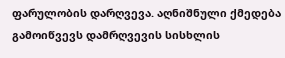ფარულობის დარღვევა. აღნიშნული ქმედება გამოიწვევს დამრღვევის სისხლის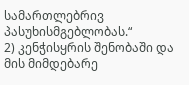სამართლებრივ პასუხისმგებლობას.“
2) კენჭისყრის შენობაში და მის მიმდებარე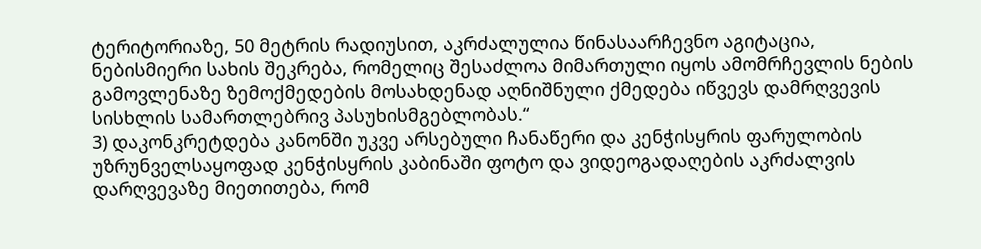ტერიტორიაზე, 50 მეტრის რადიუსით, აკრძალულია წინასაარჩევნო აგიტაცია, ნებისმიერი სახის შეკრება, რომელიც შესაძლოა მიმართული იყოს ამომრჩევლის ნების გამოვლენაზე ზემოქმედების მოსახდენად აღნიშნული ქმედება იწვევს დამრღვევის სისხლის სამართლებრივ პასუხისმგებლობას.“
3) დაკონკრეტდება კანონში უკვე არსებული ჩანაწერი და კენჭისყრის ფარულობის უზრუნველსაყოფად კენჭისყრის კაბინაში ფოტო და ვიდეოგადაღების აკრძალვის დარღვევაზე მიეთითება, რომ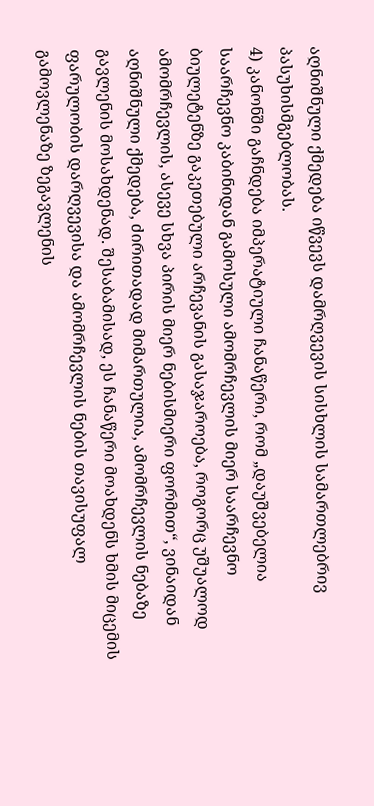აღნიშნული ქმედება იწვევს დამრღვევის სისხლის სამართლებრივ პასუხისმგებლობას.
4) კანონში გაჩნდება იმპერატიული ჩანაწერი, რომ „დაუშვებელია საარჩევნო კაბინიდან გამოსული ამომრჩევლის მიერ საარჩევნო ბიულეტენზე გაკეთებული არჩევანის გასაჯაროება, როგორც უშუალოდ ამომრჩევლის, ასევე სხვა პირის მიერ ნებისმიერი ფორმით“, ვინაიდან აღნიშნული ქმედება, ძირითადად მიმართულია, ამომრჩევლის ნებაზე გავლენის მოსახდენად. შესაბამისად, ეს ჩანაწერი მოახდენს ხმის მიცემის ფარულობის დარღვევისა და ამომრჩევლის ნების თავისუფალ გამოვლენაზე ზეგავლენის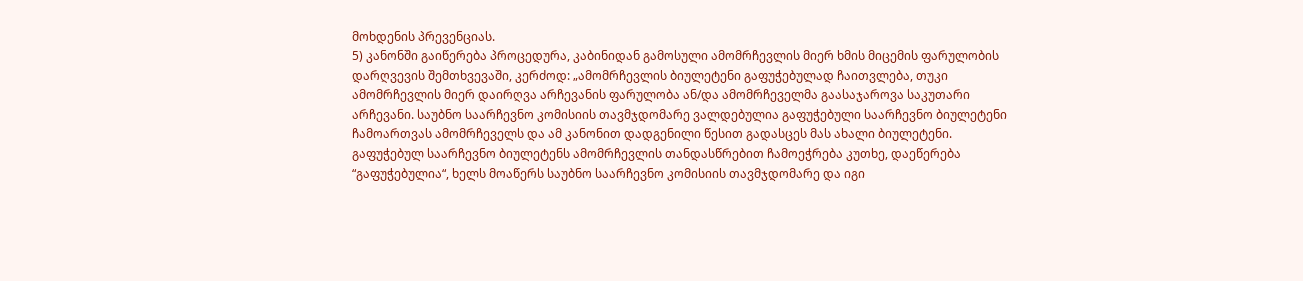მოხდენის პრევენციას.
5) კანონში გაიწერება პროცედურა, კაბინიდან გამოსული ამომრჩევლის მიერ ხმის მიცემის ფარულობის დარღვევის შემთხვევაში, კერძოდ: „ამომრჩევლის ბიულეტენი გაფუჭებულად ჩაითვლება, თუკი ამომრჩევლის მიერ დაირღვა არჩევანის ფარულობა ან/და ამომრჩეველმა გაასაჯაროვა საკუთარი არჩევანი. საუბნო საარჩევნო კომისიის თავმჯდომარე ვალდებულია გაფუჭებული საარჩევნო ბიულეტენი ჩამოართვას ამომრჩეველს და ამ კანონით დადგენილი წესით გადასცეს მას ახალი ბიულეტენი. გაფუჭებულ საარჩევნო ბიულეტენს ამომრჩევლის თანდასწრებით ჩამოეჭრება კუთხე, დაეწერება “გაფუჭებულია“, ხელს მოაწერს საუბნო საარჩევნო კომისიის თავმჯდომარე და იგი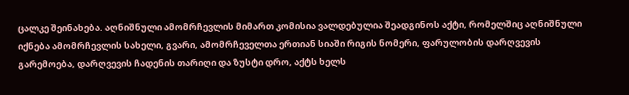ცალკე შეინახება. აღნიშნული ამომრჩევლის მიმართ კომისია ვალდებულია შეადგინოს აქტი, რომელშიც აღნიშნული იქნება ამომრჩევლის სახელი, გვარი, ამომრჩეველთა ერთიან სიაში რიგის ნომერი, ფარულობის დარღვევის გარემოება, დარღვევის ჩადენის თარიღი და ზუსტი დრო, აქტს ხელს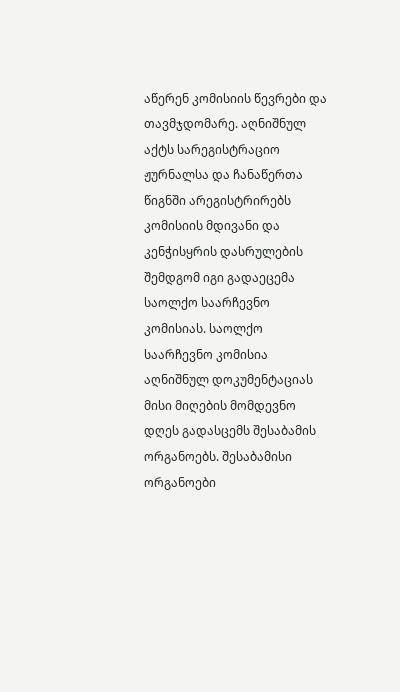აწერენ კომისიის წევრები და თავმჯდომარე. აღნიშნულ აქტს სარეგისტრაციო ჟურნალსა და ჩანაწერთა წიგნში არეგისტრირებს კომისიის მდივანი და კენჭისყრის დასრულების შემდგომ იგი გადაეცემა საოლქო საარჩევნო კომისიას. საოლქო საარჩევნო კომისია აღნიშნულ დოკუმენტაციას მისი მიღების მომდევნო დღეს გადასცემს შესაბამის ორგანოებს. შესაბამისი ორგანოები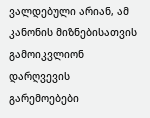ვალდებული არიან, ამ კანონის მიზნებისათვის გამოიკვლიონ დარღვევის გარემოებები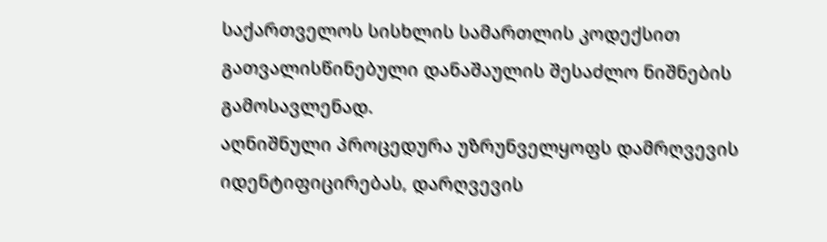საქართველოს სისხლის სამართლის კოდექსით გათვალისწინებული დანაშაულის შესაძლო ნიშნების გამოსავლენად.
აღნიშნული პროცედურა უზრუნველყოფს დამრღვევის იდენტიფიცირებას, დარღვევის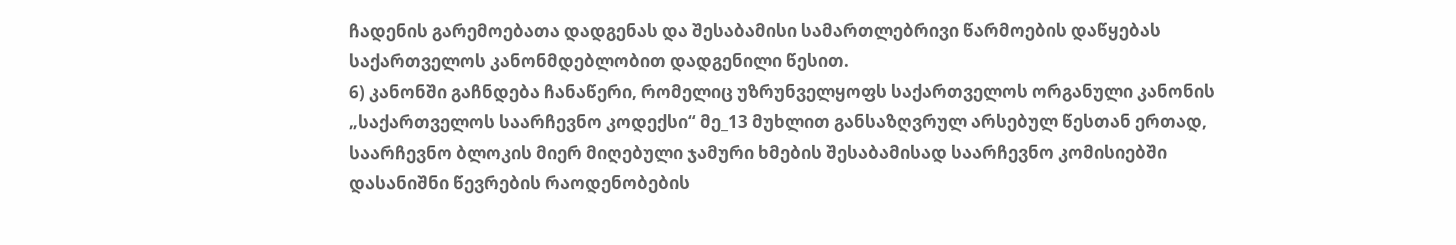ჩადენის გარემოებათა დადგენას და შესაბამისი სამართლებრივი წარმოების დაწყებას საქართველოს კანონმდებლობით დადგენილი წესით.
6) კანონში გაჩნდება ჩანაწერი, რომელიც უზრუნველყოფს საქართველოს ორგანული კანონის „საქართველოს საარჩევნო კოდექსი“ მე_13 მუხლით განსაზღვრულ არსებულ წესთან ერთად, საარჩევნო ბლოკის მიერ მიღებული ჯამური ხმების შესაბამისად საარჩევნო კომისიებში დასანიშნი წევრების რაოდენობების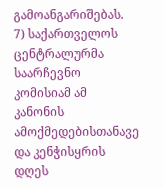გამოანგარიშებას.
7) საქართველოს ცენტრალურმა საარჩევნო კომისიამ ამ კანონის ამოქმედებისთანავე და კენჭისყრის დღეს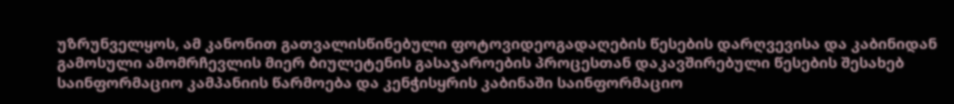უზრუნველყოს, ამ კანონით გათვალისწინებული ფოტოვიდეოგადაღების წესების დარღვევისა და კაბინიდან გამოსული ამომრჩევლის მიერ ბიულეტენის გასაჯაროების პროცესთან დაკავშირებული წესების შესახებ საინფორმაციო კამპანიის წარმოება და კენჭისყრის კაბინაში საინფორმაციო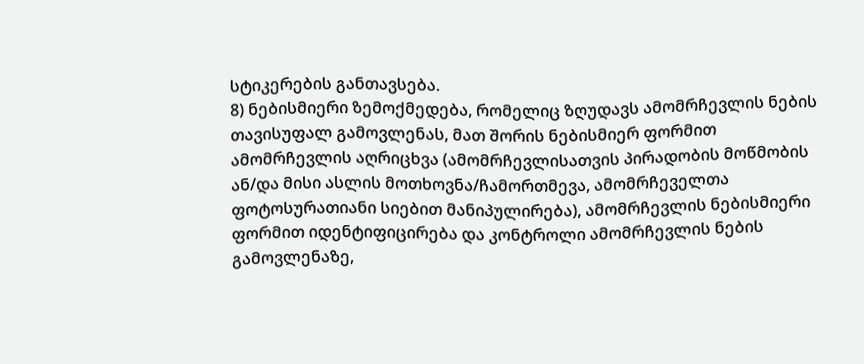სტიკერების განთავსება.
8) ნებისმიერი ზემოქმედება, რომელიც ზღუდავს ამომრჩევლის ნების თავისუფალ გამოვლენას, მათ შორის ნებისმიერ ფორმით ამომრჩევლის აღრიცხვა (ამომრჩევლისათვის პირადობის მოწმობის ან/და მისი ასლის მოთხოვნა/ჩამორთმევა, ამომრჩეველთა ფოტოსურათიანი სიებით მანიპულირება), ამომრჩევლის ნებისმიერი ფორმით იდენტიფიცირება და კონტროლი ამომრჩევლის ნების გამოვლენაზე,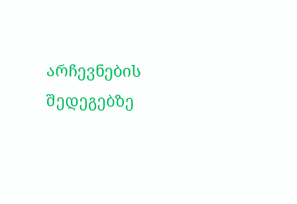არჩევნების შედეგებზე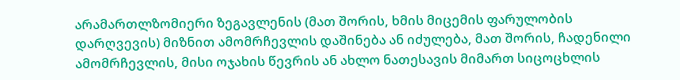არამართლზომიერი ზეგავლენის (მათ შორის, ხმის მიცემის ფარულობის დარღვევის) მიზნით ამომრჩევლის დაშინება ან იძულება, მათ შორის, ჩადენილი ამომრჩევლის, მისი ოჯახის წევრის ან ახლო ნათესავის მიმართ სიცოცხლის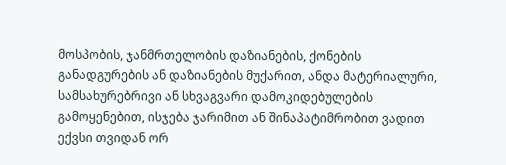მოსპობის, ჯანმრთელობის დაზიანების, ქონების განადგურების ან დაზიანების მუქარით, ანდა მატერიალური, სამსახურებრივი ან სხვაგვარი დამოკიდებულების გამოყენებით, ისჯება ჯარიმით ან შინაპატიმრობით ვადით ექვსი თვიდან ორ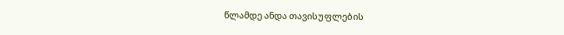წლამდე ანდა თავისუფლების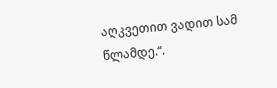აღკვეთით ვადით სამ წლამდე.“.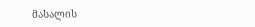მასალის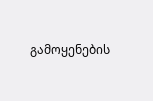გამოყენების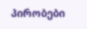პირობები